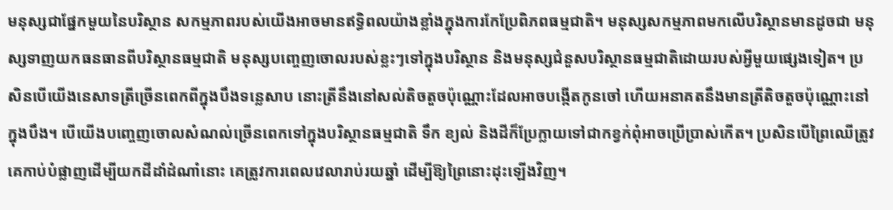មនុស្សជាផ្នែកមួយនៃបរិស្ថាន សកម្មភាពរបស់យើងអាចមានឥទ្ធិពលយ៉ាងខ្លាំងក្នុងការកែប្រែពិភពធម្មជាតិ។ មនុស្សសកម្មភាពមកលើបរិស្ថានមានដូចជា មនុស្សទាញយកធនធានពីបរិស្ថានធម្មជាតិ មនុស្សបញេ្ចញចោលរបស់ខ្លះៗទៅក្នុងបរិស្ថាន និងមនុស្សជំនួសបរិស្ថានធម្មជាតិដោយរបស់អ្វីមួយផ្សេងទៀត។ ប្រសិនបើយើងនេសាទត្រីច្រើនពេកពីក្នុងបឹងទន្លេសាប នោះត្រីនឹងនៅសល់តិចតួចប៉ុណ្ណោះដែលអាចបង្កើតកូនចៅ ហើយអនាគតនឹងមានត្រីតិចតួចប៉ុណ្ណោះនៅក្នុងបឹង។ បើយើងបញ្ចេញចោលសំណល់ច្រើនពេកទៅក្នុងបរិស្ថានធម្មជាតិ ទឹក ខ្យល់ និងដីក៏ប្រែក្លាយទៅជាកខ្វក់ពុំអាចប្រើប្រាស់កើត។ ប្រសិនបើព្រៃឈើត្រូវគេកាប់បំផ្លាញដើម្បីយកដីដាំដំណាំនោះ គេត្រូវការពេលវេលារាប់រយឆ្នាំ ដើម្បីឱ្យព្រៃនោះដុះឡើងវិញ។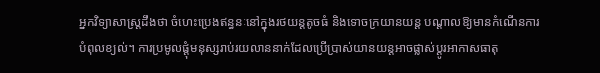អ្នកវិទ្យាសាស្ត្រដឹងថា ចំហេះប្រេងឥន្ធនៈនៅក្នុងរថយន្តតូចធំ និងទោចក្រយានយន្ត បណ្តាលឱ្យមានកំណើនការបំពុលខ្យល់។ ការប្រមូលផ្តុំមនុស្សរាប់រយលាននាក់ដែលប្រើប្រាស់យានយន្តអាចផ្លាស់ប្តូរអាកាសធាតុ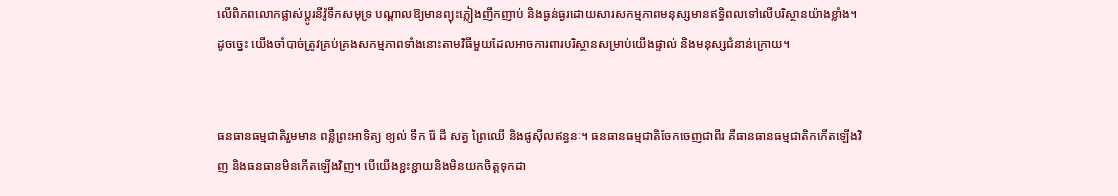លើពិភពលោកផ្លាស់ប្តូរនីវ៉ូទឹកសមុទ្រ បណ្តាលឱ្យមានព្យុះភ្លៀងញឹកញាប់ និងធ្ងន់ធ្ងរដោយសារសកម្មភាពមនុស្សមានឥទ្ធិពលទៅលើបរិស្ថានយ៉ាងខ្លាំង។ ដូចច្នេះ យើងចាំបាច់ត្រូវគ្រប់គ្រងសកម្មភាពទាំងនោះតាមវិធីមួយដែលអាចការពារបរិស្ថានសម្រាប់យើងផ្ទាល់ និងមនុស្សជំនាន់ក្រោយ។


ធនធានធម្មជាតិរួមមាន ពន្លឺព្រះអាទិត្យ ខ្យល់ ទឹក រ៉ែ ដី សត្វ ព្រៃឈើ និងផូស៊ីលឥន្ធនៈ។ ធនធានធម្មជាតិចែកចេញជាពីរ គឺធានធានធម្មជាតិកកើតឡើងវិញ និងធនធានមិនកើតឡើងវិញ។ បើយើងខ្ជះខ្ជាយនិងមិនយកចិត្តទុកដា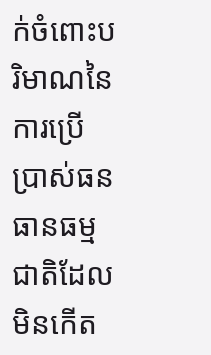ក់ចំពោះបរិមាណនៃការប្រើប្រាស់ធនធានធម្មជាតិដែលមិនកើត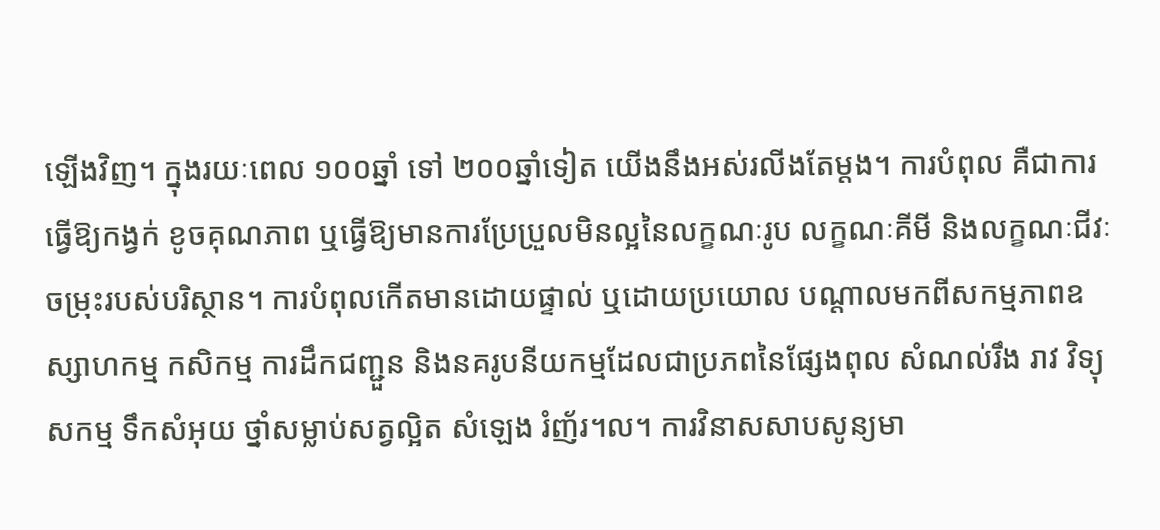ឡើងវិញ។ ក្នុងរយៈពេល ១០០ឆ្នាំ ទៅ ២០០ឆ្នាំទៀត យើងនឹងអស់រលីងតែម្តង។ ការបំពុល គឺជាការធ្វើឱ្យកង្វក់ ខូចគុណភាព ឬធ្វើឱ្យមានការប្រែប្រួលមិនល្អនៃលក្ខណៈរូប លក្ខណៈគីមី និងលក្ខណៈជីវៈចម្រុះរបស់បរិស្ថាន។ ការបំពុលកើតមានដោយផ្ទាល់ ឬដោយប្រយោល បណ្តាលមកពីសកម្មភាពឧស្សាហកម្ម កសិកម្ម ការដឹកជញ្ជួន និងនគរូបនីយកម្មដែលជាប្រភពនៃផ្សែងពុល សំណល់រឹង រាវ វិទ្យុសកម្ម ទឹកសំអុយ ថ្នាំសម្លាប់សត្វល្អិត សំឡេង រំញ័រ។ល។ ការវិនាសសាបសូន្យមា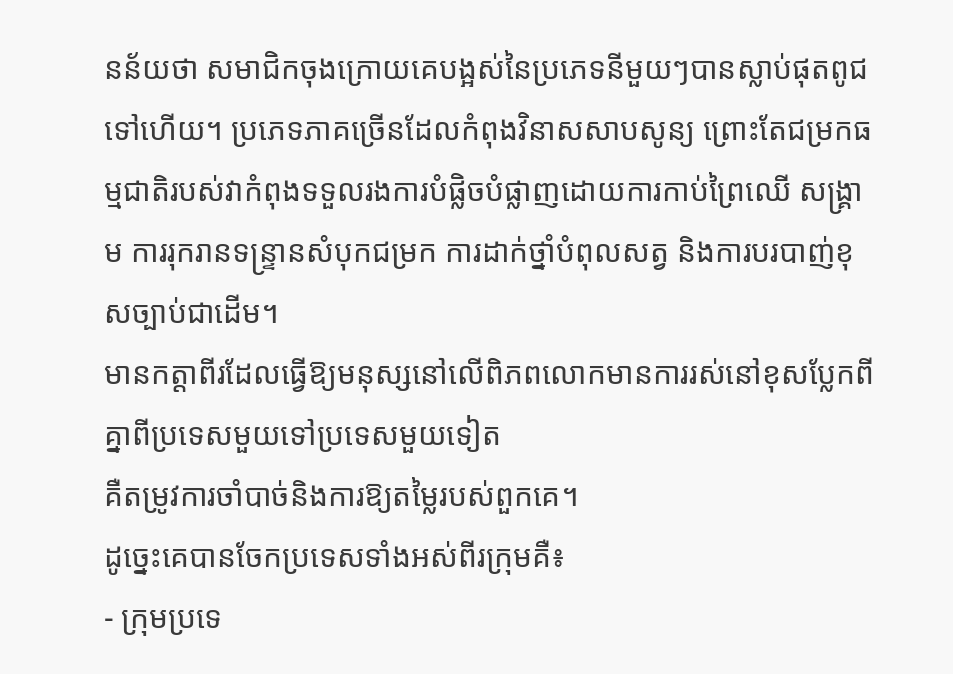នន័យថា សមាជិកចុងក្រោយគេបង្អស់នៃប្រភេទនីមួយៗបានស្លាប់ផុតពូជទៅហើយ។ ប្រភេទភាគច្រើនដែលកំពុងវិនាសសាបសូន្យ ព្រោះតែជម្រកធម្មជាតិរបស់វាកំពុងទទួលរងការបំផ្លិចបំផ្លាញដោយការកាប់ព្រៃឈើ សង្គ្រាម ការរុករានទន្ទ្រានសំបុកជម្រក ការដាក់ថ្នាំបំពុលសត្វ និងការបរបាញ់ខុសច្បាប់ជាដើម។
មានកត្តាពីរដែលធ្វើឱ្យមនុស្សនៅលើពិភពលោកមានការរស់នៅខុសប្លែកពីគ្នាពីប្រទេសមួយទៅប្រទេសមួយទៀត
គឺតម្រូវការចាំបាច់និងការឱ្យតម្លៃរបស់ពួកគេ។
ដូច្នេះគេបានចែកប្រទេសទាំងអស់ពីរក្រុមគឺ៖
- ក្រុមប្រទេ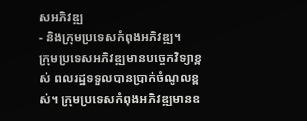សអភិវឌ្ឍ
- និងក្រុមប្រទេសកំពុងអភិវឌ្ឍ។
ក្រុមប្រទេសអភិវឌ្ឍមានបច្ចេកវិទ្យាខ្ពស់ ពលរដ្ឋទទួលបានប្រាក់ចំណូលខ្ពស់។ ក្រុមប្រទេសកំពុងអភិវឌ្ឍមានឧ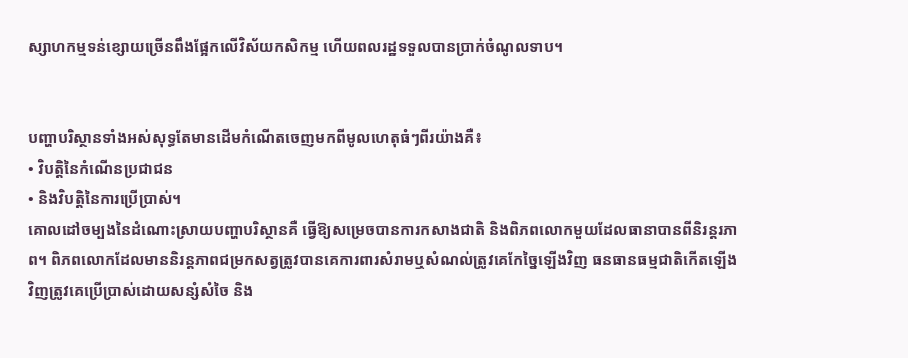ស្សាហកម្មទន់ខ្សោយច្រើនពឹងផ្អែកលើវិស័យកសិកម្ម ហើយពលរដ្ឋទទួលបានប្រាក់ចំណូលទាប។


បញ្ហាបរិស្ថានទាំងអស់សុទ្ធតែមានដើមកំណើតចេញមកពីមូលហេតុធំៗពីរយ៉ាងគឺ៖
• វិបត្តិនៃកំណើនប្រជាជន
• និងវិបត្តិនៃការប្រើប្រាស់។
គោលដៅចម្បងនៃដំណោះស្រាយបញ្ហាបរិស្ថានគឺ ធ្វើឱ្យសម្រេចបានការកសាងជាតិ និងពិភពលោកមួយដែលធានាបានពីនិរន្តរភាព។ ពិភពលោកដែលមាននិរន្តភាពជម្រកសត្វត្រូវបានគេការពារសំរាមឬសំណល់ត្រូវគេកែច្នៃឡើងវិញ ធនធានធម្មជាតិកើតឡើងវិញត្រូវគេប្រើប្រាស់ដោយសន្សំសំចៃ និង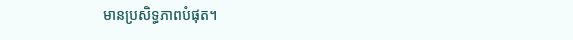មានប្រសិទ្ធភាពបំផុត។